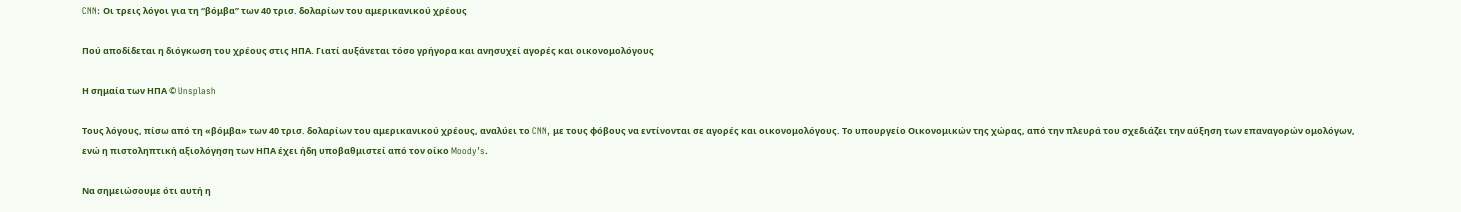CNN: Οι τρεις λόγοι για τη “βόμβα” των 40 τρισ. δολαρίων του αμερικανικού χρέους

Πού αποδίδεται η διόγκωση του χρέους στις ΗΠΑ. Γιατί αυξάνεται τόσο γρήγορα και ανησυχεί αγορές και οικονομολόγους

Η σημαία των ΗΠΑ © Unsplash

Τους λόγους, πίσω από τη «βόμβα» των 40 τρισ. δολαρίων του αμερικανικού χρέους, αναλύει το CNN, με τους φόβους να εντίνονται σε αγορές και οικονομολόγους. Το υπουργείο Οικονομικών της χώρας, από την πλευρά του σχεδιάζει την αύξηση των επαναγορών ομολόγων, ενώ η πιστοληπτική αξιολόγηση των ΗΠΑ έχει ήδη υποβαθμιστεί από τον οίκο Moody’s.

Να σημειώσουμε ότι αυτή η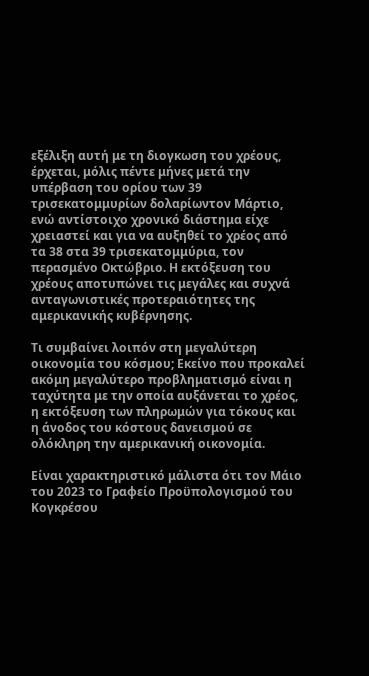εξέλιξη αυτή με τη διογκωση του χρέους, έρχεται, μόλις πέντε μήνες μετά την υπέρβαση του ορίου των 39 τρισεκατομμυρίων δολαρίωντον Μάρτιο, ενώ αντίστοιχο χρονικό διάστημα είχε χρειαστεί και για να αυξηθεί το χρέος από τα 38 στα 39 τρισεκατομμύρια, τον περασμένο Οκτώβριο. Η εκτόξευση του χρέους αποτυπώνει τις μεγάλες και συχνά ανταγωνιστικές προτεραιότητες της αμερικανικής κυβέρνησης.

Τι συμβαίνει λοιπόν στη μεγαλύτερη οικονομία του κόσμου; Εκείνο που προκαλεί ακόμη μεγαλύτερο προβληματισμό είναι η ταχύτητα με την οποία αυξάνεται το χρέος, η εκτόξευση των πληρωμών για τόκους και η άνοδος του κόστους δανεισμού σε ολόκληρη την αμερικανική οικονομία.

Είναι χαρακτηριστικό μάλιστα ότι τον Μάιο του 2023 το Γραφείο Προϋπολογισμού του Κογκρέσου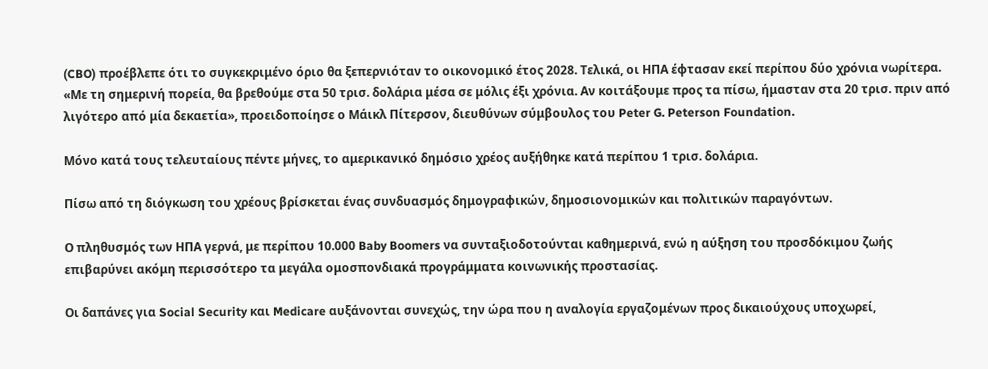(CBO) προέβλεπε ότι το συγκεκριμένο όριο θα ξεπερνιόταν το οικονομικό έτος 2028. Τελικά, οι ΗΠΑ έφτασαν εκεί περίπου δύο χρόνια νωρίτερα. «Με τη σημερινή πορεία, θα βρεθούμε στα 50 τρισ. δολάρια μέσα σε μόλις έξι χρόνια. Αν κοιτάξουμε προς τα πίσω, ήμασταν στα 20 τρισ. πριν από λιγότερο από μία δεκαετία», προειδοποίησε ο Μάικλ Πίτερσον, διευθύνων σύμβουλος του Peter G. Peterson Foundation.

Μόνο κατά τους τελευταίους πέντε μήνες, το αμερικανικό δημόσιο χρέος αυξήθηκε κατά περίπου 1 τρισ. δολάρια.

Πίσω από τη διόγκωση του χρέους βρίσκεται ένας συνδυασμός δημογραφικών, δημοσιονομικών και πολιτικών παραγόντων.

Ο πληθυσμός των ΗΠΑ γερνά, με περίπου 10.000 Baby Boomers να συνταξιοδοτούνται καθημερινά, ενώ η αύξηση του προσδόκιμου ζωής επιβαρύνει ακόμη περισσότερο τα μεγάλα ομοσπονδιακά προγράμματα κοινωνικής προστασίας.

Οι δαπάνες για Social Security και Medicare αυξάνονται συνεχώς, την ώρα που η αναλογία εργαζομένων προς δικαιούχους υποχωρεί,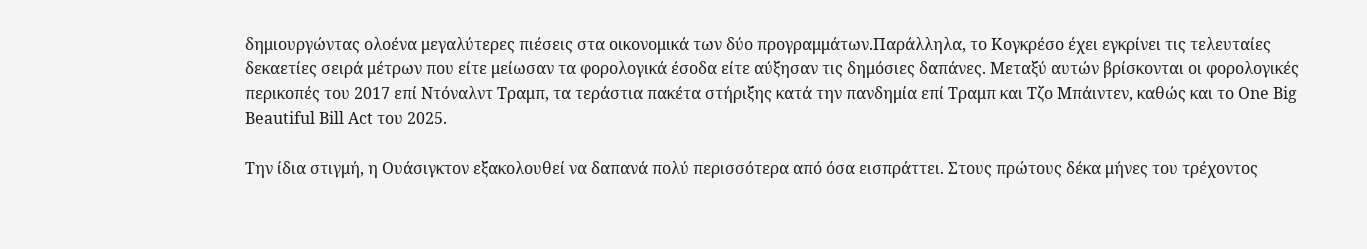δημιουργώντας ολοένα μεγαλύτερες πιέσεις στα οικονομικά των δύο προγραμμάτων.Παράλληλα, το Κογκρέσο έχει εγκρίνει τις τελευταίες δεκαετίες σειρά μέτρων που είτε μείωσαν τα φορολογικά έσοδα είτε αύξησαν τις δημόσιες δαπάνες. Μεταξύ αυτών βρίσκονται οι φορολογικές περικοπές του 2017 επί Ντόναλντ Τραμπ, τα τεράστια πακέτα στήριξης κατά την πανδημία επί Τραμπ και Τζο Μπάιντεν, καθώς και το One Big Beautiful Bill Act του 2025.

Την ίδια στιγμή, η Ουάσιγκτον εξακολουθεί να δαπανά πολύ περισσότερα από όσα εισπράττει. Στους πρώτους δέκα μήνες του τρέχοντος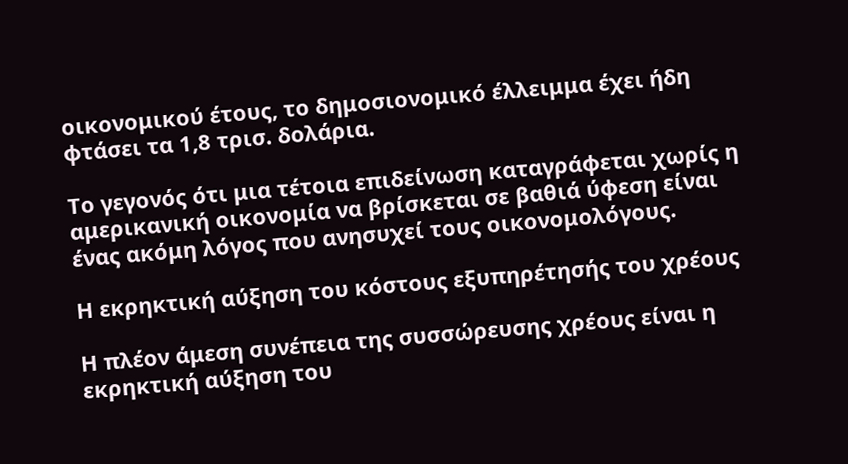οικονομικού έτους, το δημοσιονομικό έλλειμμα έχει ήδη φτάσει τα 1,8 τρισ. δολάρια.

Το γεγονός ότι μια τέτοια επιδείνωση καταγράφεται χωρίς η αμερικανική οικονομία να βρίσκεται σε βαθιά ύφεση είναι ένας ακόμη λόγος που ανησυχεί τους οικονομολόγους.

Η εκρηκτική αύξηση του κόστους εξυπηρέτησής του χρέους

Η πλέον άμεση συνέπεια της συσσώρευσης χρέους είναι η εκρηκτική αύξηση του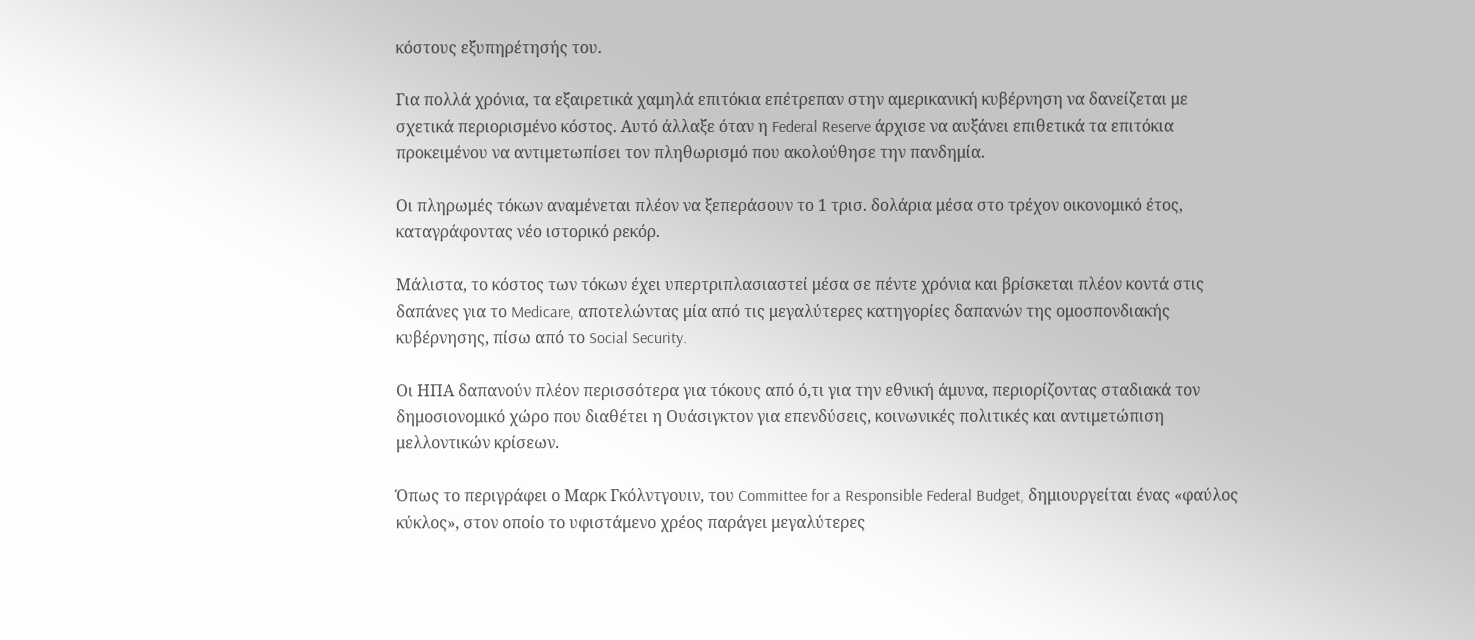κόστους εξυπηρέτησής του.

Για πολλά χρόνια, τα εξαιρετικά χαμηλά επιτόκια επέτρεπαν στην αμερικανική κυβέρνηση να δανείζεται με σχετικά περιορισμένο κόστος. Αυτό άλλαξε όταν η Federal Reserve άρχισε να αυξάνει επιθετικά τα επιτόκια προκειμένου να αντιμετωπίσει τον πληθωρισμό που ακολούθησε την πανδημία.

Οι πληρωμές τόκων αναμένεται πλέον να ξεπεράσουν το 1 τρισ. δολάρια μέσα στο τρέχον οικονομικό έτος, καταγράφοντας νέο ιστορικό ρεκόρ.

Μάλιστα, το κόστος των τόκων έχει υπερτριπλασιαστεί μέσα σε πέντε χρόνια και βρίσκεται πλέον κοντά στις δαπάνες για το Medicare, αποτελώντας μία από τις μεγαλύτερες κατηγορίες δαπανών της ομοσπονδιακής κυβέρνησης, πίσω από το Social Security.

Οι ΗΠΑ δαπανούν πλέον περισσότερα για τόκους από ό,τι για την εθνική άμυνα, περιορίζοντας σταδιακά τον δημοσιονομικό χώρο που διαθέτει η Ουάσιγκτον για επενδύσεις, κοινωνικές πολιτικές και αντιμετώπιση μελλοντικών κρίσεων.

Όπως το περιγράφει ο Μαρκ Γκόλντγουιν, του Committee for a Responsible Federal Budget, δημιουργείται ένας «φαύλος κύκλος», στον οποίο το υφιστάμενο χρέος παράγει μεγαλύτερες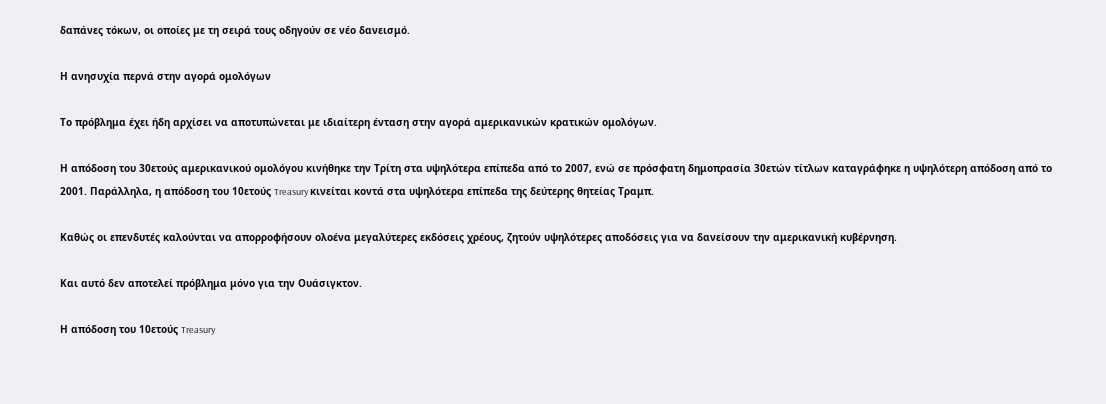δαπάνες τόκων, οι οποίες με τη σειρά τους οδηγούν σε νέο δανεισμό.

Η ανησυχία περνά στην αγορά ομολόγων

Το πρόβλημα έχει ήδη αρχίσει να αποτυπώνεται με ιδιαίτερη ένταση στην αγορά αμερικανικών κρατικών ομολόγων.

Η απόδοση του 30ετούς αμερικανικού ομολόγου κινήθηκε την Τρίτη στα υψηλότερα επίπεδα από το 2007, ενώ σε πρόσφατη δημοπρασία 30ετών τίτλων καταγράφηκε η υψηλότερη απόδοση από το 2001. Παράλληλα, η απόδοση του 10ετούς Treasury κινείται κοντά στα υψηλότερα επίπεδα της δεύτερης θητείας Τραμπ.

Καθώς οι επενδυτές καλούνται να απορροφήσουν ολοένα μεγαλύτερες εκδόσεις χρέους, ζητούν υψηλότερες αποδόσεις για να δανείσουν την αμερικανική κυβέρνηση.

Και αυτό δεν αποτελεί πρόβλημα μόνο για την Ουάσιγκτον.

Η απόδοση του 10ετούς Treasury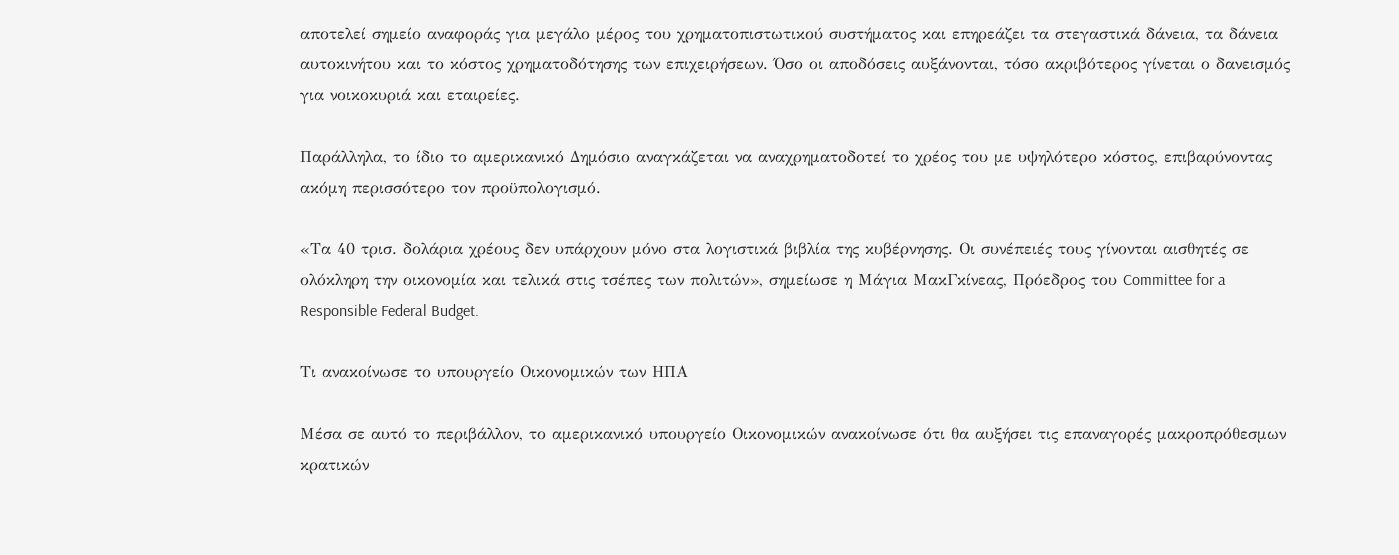αποτελεί σημείο αναφοράς για μεγάλο μέρος του χρηματοπιστωτικού συστήματος και επηρεάζει τα στεγαστικά δάνεια, τα δάνεια αυτοκινήτου και το κόστος χρηματοδότησης των επιχειρήσεων. Όσο οι αποδόσεις αυξάνονται, τόσο ακριβότερος γίνεται ο δανεισμός για νοικοκυριά και εταιρείες.

Παράλληλα, το ίδιο το αμερικανικό Δημόσιο αναγκάζεται να αναχρηματοδοτεί το χρέος του με υψηλότερο κόστος, επιβαρύνοντας ακόμη περισσότερο τον προϋπολογισμό.

«Τα 40 τρισ. δολάρια χρέους δεν υπάρχουν μόνο στα λογιστικά βιβλία της κυβέρνησης. Οι συνέπειές τους γίνονται αισθητές σε ολόκληρη την οικονομία και τελικά στις τσέπες των πολιτών», σημείωσε η Μάγια ΜακΓκίνεας, Πρόεδρος του Committee for a Responsible Federal Budget.

Τι ανακοίνωσε το υπουργείο Οικονομικών των ΗΠΑ

Μέσα σε αυτό το περιβάλλον, το αμερικανικό υπουργείο Οικονομικών ανακοίνωσε ότι θα αυξήσει τις επαναγορές μακροπρόθεσμων κρατικών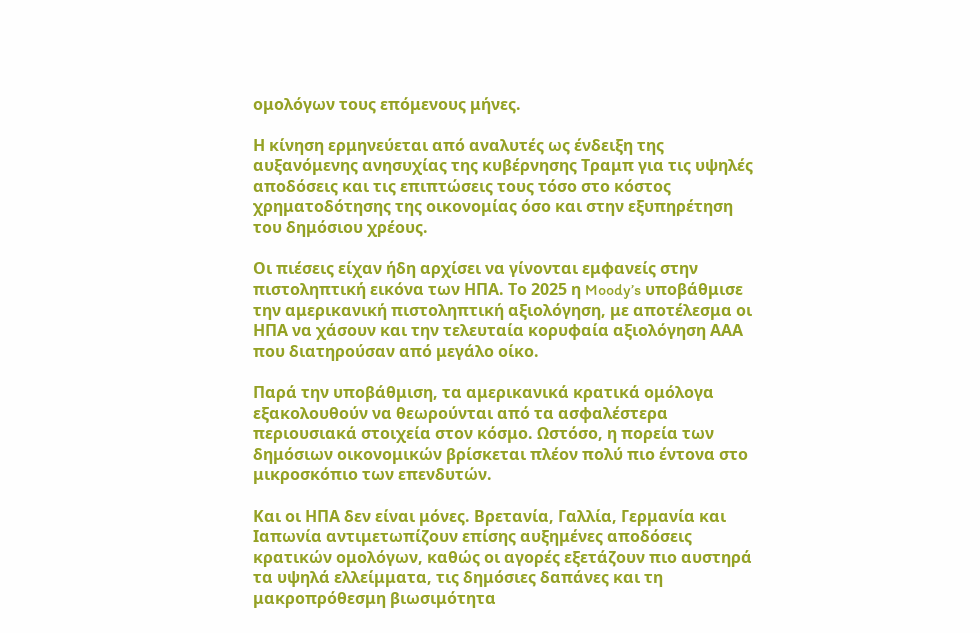ομολόγων τους επόμενους μήνες.

Η κίνηση ερμηνεύεται από αναλυτές ως ένδειξη της αυξανόμενης ανησυχίας της κυβέρνησης Τραμπ για τις υψηλές αποδόσεις και τις επιπτώσεις τους τόσο στο κόστος χρηματοδότησης της οικονομίας όσο και στην εξυπηρέτηση του δημόσιου χρέους.

Οι πιέσεις είχαν ήδη αρχίσει να γίνονται εμφανείς στην πιστοληπτική εικόνα των ΗΠΑ. Το 2025 η Moody’s υποβάθμισε την αμερικανική πιστοληπτική αξιολόγηση, με αποτέλεσμα οι ΗΠΑ να χάσουν και την τελευταία κορυφαία αξιολόγηση ΑΑΑ που διατηρούσαν από μεγάλο οίκο.

Παρά την υποβάθμιση, τα αμερικανικά κρατικά ομόλογα εξακολουθούν να θεωρούνται από τα ασφαλέστερα περιουσιακά στοιχεία στον κόσμο. Ωστόσο, η πορεία των δημόσιων οικονομικών βρίσκεται πλέον πολύ πιο έντονα στο μικροσκόπιο των επενδυτών.

Και οι ΗΠΑ δεν είναι μόνες. Βρετανία, Γαλλία, Γερμανία και Ιαπωνία αντιμετωπίζουν επίσης αυξημένες αποδόσεις κρατικών ομολόγων, καθώς οι αγορές εξετάζουν πιο αυστηρά τα υψηλά ελλείμματα, τις δημόσιες δαπάνες και τη μακροπρόθεσμη βιωσιμότητα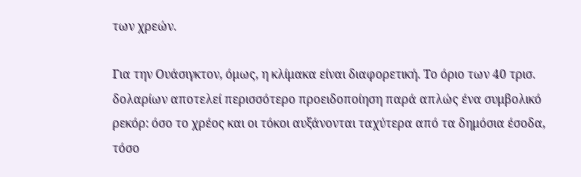των χρεών.

Για την Ουάσιγκτον, όμως, η κλίμακα είναι διαφορετική. Το όριο των 40 τρισ. δολαρίων αποτελεί περισσότερο προειδοποίηση παρά απλώς ένα συμβολικό ρεκόρ: όσο το χρέος και οι τόκοι αυξάνονται ταχύτερα από τα δημόσια έσοδα, τόσο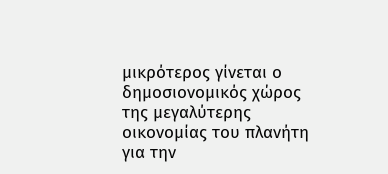μικρότερος γίνεται ο δημοσιονομικός χώρος της μεγαλύτερης οικονομίας του πλανήτη για την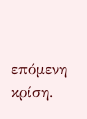επόμενη κρίση.